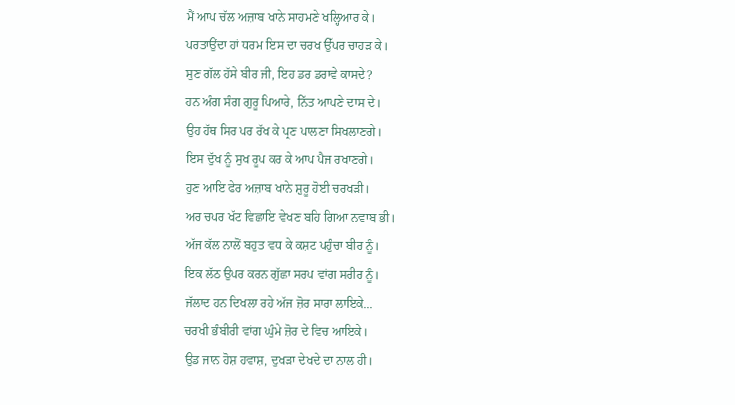ਮੈਂ ਆਪ ਚੱਲ ਅਜ਼ਾਬ ਖਾਨੇ ਸਾਹਮਣੇ ਖਲ੍ਹਿਆਰ ਕੇ।
ਪਰਤਾਉਂਦਾ ਹਾਂ ਧਰਮ ਇਸ ਦਾ ਚਰਖ ਉੱਪਰ ਚਾਹੜ ਕੇ।
ਸੁਣ ਗੱਲ ਹੱਸੇ ਬੀਰ ਜੀ, ਇਹ ਡਰ ਡਰਾਵੇ ਕਾਸਦੇ?
ਹਨ ਅੰਗ ਸੰਗ ਗੁਰੂ ਪਿਆਰੇ, ਨਿੱਤ ਆਪਣੇ ਦਾਸ ਦੇ।
ਉਹ ਹੱਥ ਸਿਰ ਪਰ ਰੱਖ ਕੇ ਪ੍ਰਣ ਪਾਲਣਾ ਸਿਖਲਾਣਗੇ।
ਇਸ ਦੁੱਖ ਨੂੰ ਸੁਖ ਰੂਪ ਕਰ ਕੇ ਆਪ ਪੈਜ ਰਖਾਣਗੇ।
ਹੁਣ ਆਇ ਫੇਰ ਅਜ਼ਾਬ ਖਾਨੇ ਸ਼ੁਰੂ ਹੋਈ ਚਰਖੜੀ।
ਅਰ ਚਪਰ ਖੱਟ ਵਿਛਾਇ ਵੇਖਣ ਬਹਿ ਗਿਆ ਨਵਾਬ ਭੀ।
ਅੱਜ ਕੱਲ ਨਾਲੋਂ ਬਹੁਤ ਵਧ ਕੇ ਕਸ਼ਟ ਪਹੁੰਚਾ ਬੀਰ ਨੂੰ।
ਇਕ ਲੱਠ ਉਪਰ ਕਰਨ ਗੁੱਛਾ ਸਰਪ ਵਾਂਗ ਸਰੀਰ ਨੂੰ।
ਜੱਲਾਦ ਹਨ ਦਿਖਲਾ ਰਹੇ ਅੱਜ ਜ਼ੋਰ ਸਾਰਾ ਲਾਇਕੇ...
ਚਰਖੀ ਭੰਬੀਰੀ ਵਾਂਗ ਘੁੰਮੇ ਜ਼ੋਰ ਦੇ ਵਿਚ ਆਇਕੇ।
ਉਡ ਜਾਨ ਹੋਸ਼ ਹਵਾਸ਼, ਦੁਖੜਾ ਦੇਖਦੇ ਦਾ ਨਾਲ ਹੀ।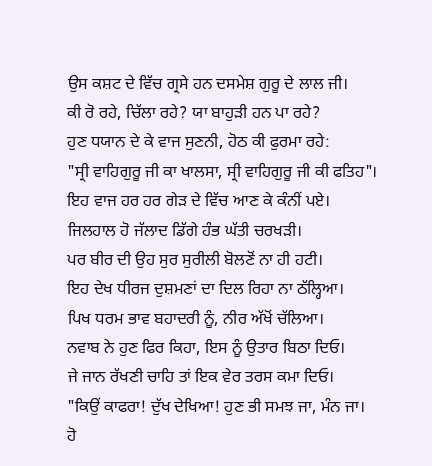ਉਸ ਕਸ਼ਟ ਦੇ ਵਿੱਚ ਗ੍ਰਸੇ ਹਨ ਦਸਮੇਸ਼ ਗੁਰੂ ਦੇ ਲਾਲ ਜੀ।
ਕੀ ਰੋ ਰਹੇ, ਚਿੱਲਾ ਰਹੇ? ਯਾ ਬਾਹੁੜੀ ਹਨ ਪਾ ਰਹੇ?
ਹੁਣ ਧਯਾਨ ਦੇ ਕੇ ਵਾਜ ਸੁਣਨੀ, ਹੋਠ ਕੀ ਫੁਰਮਾ ਰਹੇ:
"ਸ੍ਰੀ ਵਾਹਿਗੁਰੂ ਜੀ ਕਾ ਖਾਲਸਾ, ਸ੍ਰੀ ਵਾਹਿਗੁਰੂ ਜੀ ਕੀ ਫਤਿਹ"।
ਇਹ ਵਾਜ ਹਰ ਹਰ ਗੇੜ ਦੇ ਵਿੱਚ ਆਣ ਕੇ ਕੰਨੀਂ ਪਏ।
ਜਿਲਹਾਲ ਹੋ ਜੱਲਾਦ ਡਿੱਗੇ ਹੰਭ ਘੱਤੀ ਚਰਖੜੀ।
ਪਰ ਬੀਰ ਦੀ ਉਹ ਸੁਰ ਸੁਰੀਲੀ ਬੋਲਣੋਂ ਨਾ ਹੀ ਹਟੀ।
ਇਹ ਦੇਖ ਧੀਰਜ ਦੁਸ਼ਮਣਾਂ ਦਾ ਦਿਲ ਰਿਹਾ ਨਾ ਠੱਲ੍ਹਿਆ।
ਪਿਖ ਧਰਮ ਭਾਵ ਬਹਾਦਰੀ ਨੂੰ, ਨੀਰ ਅੱਖੋਂ ਚੱਲਿਆ।
ਨਵਾਬ ਨੇ ਹੁਣ ਫਿਰ ਕਿਹਾ, ਇਸ ਨੂੰ ਉਤਾਰ ਬਿਠਾ ਦਿਓ।
ਜੇ ਜਾਨ ਰੱਖਣੀ ਚਾਹਿ ਤਾਂ ਇਕ ਵੇਰ ਤਰਸ ਕਮਾ ਦਿਓ।
"ਕਿਉਂ ਕਾਫਰਾ! ਦੁੱਖ ਦੇਖਿਆ! ਹੁਣ ਭੀ ਸਮਝ ਜਾ, ਮੰਨ ਜਾ।
ਹੋ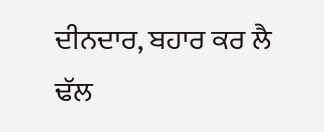ਦੀਨਦਾਰ, ਬਹਾਰ ਕਰ ਲੈ ਢੱਲ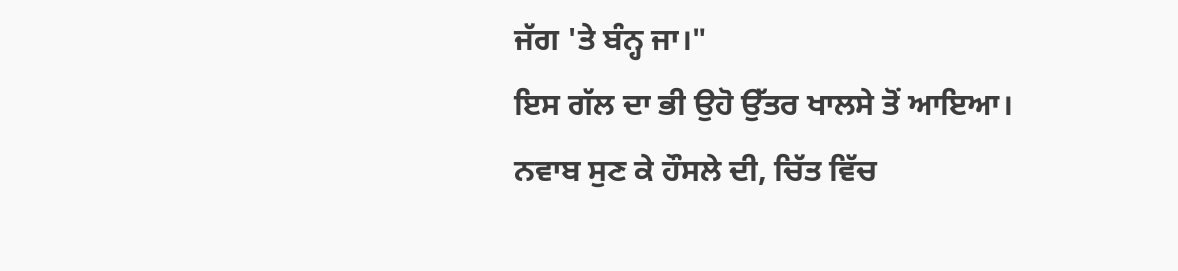ਜੱਗ 'ਤੇ ਬੰਨ੍ਹ ਜਾ।"
ਇਸ ਗੱਲ ਦਾ ਭੀ ਉਹੋ ਉੱਤਰ ਖਾਲਸੇ ਤੋਂ ਆਇਆ।
ਨਵਾਬ ਸੁਣ ਕੇ ਹੌਸਲੇ ਦੀ, ਚਿੱਤ ਵਿੱਚ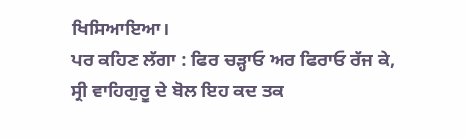ਖਿਸਿਆਇਆ।
ਪਰ ਕਹਿਣ ਲੱਗਾ : ਫਿਰ ਚੜ੍ਹਾਓ ਅਰ ਫਿਰਾਓ ਰੱਜ ਕੇ,
ਸ੍ਰੀ ਵਾਹਿਗੁਰੂ ਦੇ ਬੋਲ ਇਹ ਕਦ ਤਕ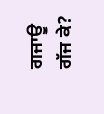ਗਜਾਊ ਗੱਜ ਕੇ?